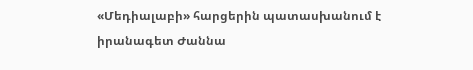«Մեդիալաբի» հարցերին պատասխանում է իրանագետ Ժաննա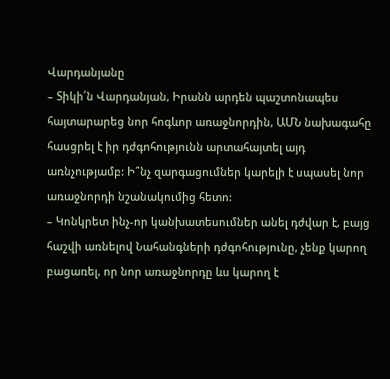Վարդանյանը
– Տիկի՛ն Վարդանյան, Իրանն արդեն պաշտոնապես հայտարարեց նոր հոգևոր առաջնորդին, ԱՄՆ նախագահը հասցրել է իր դժգոհությունն արտահայտել այդ առնչությամբ: Ի՞նչ զարգացումներ կարելի է սպասել նոր առաջնորդի նշանակումից հետո:
– Կոնկրետ ինչ-որ կանխատեսումներ անել դժվար է, բայց հաշվի առնելով Նահանգների դժգոհությունը, չենք կարող բացառել, որ նոր առաջնորդը ևս կարող է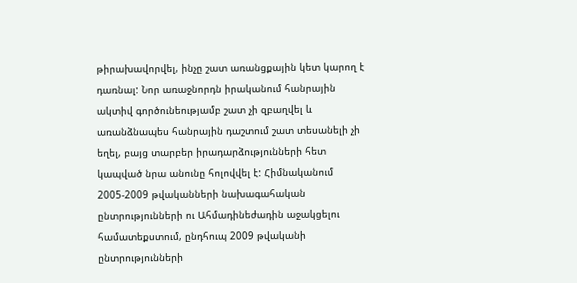թիրախավորվել, ինչը շատ առանցքային կետ կարող է դառնալ: Նոր առաջնորդն իրականում հանրային ակտիվ գործունեությամբ շատ չի զբաղվել և առանձնապես հանրային դաշտում շատ տեսանելի չի եղել, բայց տարբեր իրադարձությունների հետ կապված նրա անունը հոլովվել է: Հիմնականում 2005-2009 թվականների նախագահական ընտրությունների ու Ահմադինեժադին աջակցելու համատեքստում, ընդհուպ 2009 թվականի ընտրությունների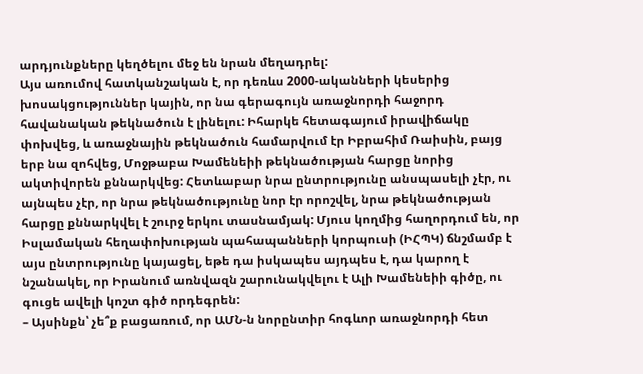արդյունքները կեղծելու մեջ են նրան մեղադրել:
Այս առումով հատկանշական է, որ դեռևս 2000-ականների կեսերից խոսակցություններ կային, որ նա գերագույն առաջնորդի հաջորդ հավանական թեկնածուն է լինելու: Իհարկե հետագայում իրավիճակը փոխվեց, և առաջնային թեկնածուն համարվում էր Իբրահիմ Ռաիսին, բայց երբ նա զոհվեց, Մոջթաբա Խամենեիի թեկնածության հարցը նորից ակտիվորեն քննարկվեց: Հետևաբար նրա ընտրությունը անսպասելի չէր, ու այնպես չէր, որ նրա թեկնածությունը նոր էր որոշվել, նրա թեկնածության հարցը քննարկվել է շուրջ երկու տասնամյակ: Մյուս կողմից հաղորդում են, որ Իսլամական հեղափոխության պահապանների կորպուսի (ԻՀՊԿ) ճնշմամբ է այս ընտրությունը կայացել, եթե դա իսկապես այդպես է, դա կարող է նշանակել, որ Իրանում առնվազն շարունակվելու է Ալի Խամենեիի գիծը, ու գուցե ավելի կոշտ գիծ որդեգրեն:
– Այսինքն՝ չե՞ք բացառում, որ ԱՄՆ-ն նորընտիր հոգևոր առաջնորդի հետ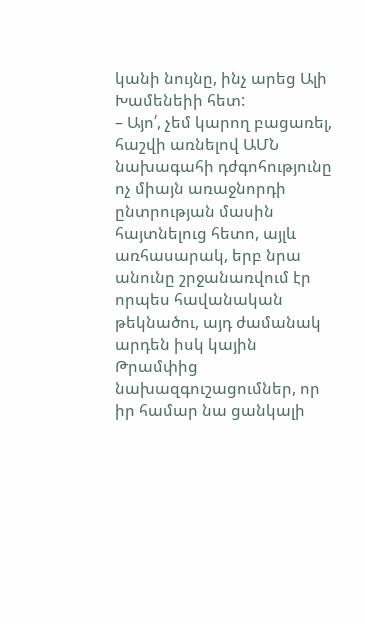կանի նույնը, ինչ արեց Ալի Խամենեիի հետ:
– Այո՛, չեմ կարող բացառել, հաշվի առնելով ԱՄՆ նախագահի դժգոհությունը ոչ միայն առաջնորդի ընտրության մասին հայտնելուց հետո, այլև առհասարակ, երբ նրա անունը շրջանառվում էր որպես հավանական թեկնածու, այդ ժամանակ արդեն իսկ կային Թրամփից նախազգուշացումներ, որ իր համար նա ցանկալի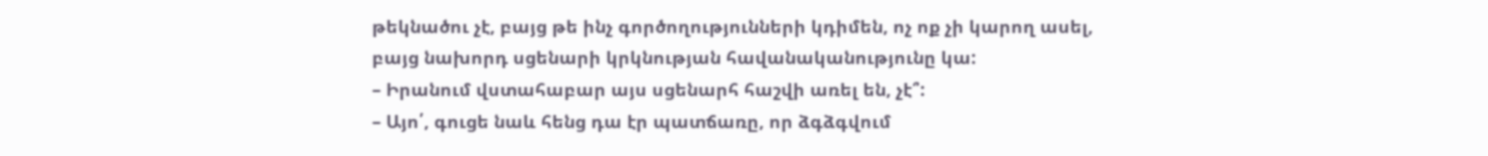թեկնածու չէ, բայց թե ինչ գործողությունների կդիմեն, ոչ ոք չի կարող ասել, բայց նախորդ սցենարի կրկնության հավանականությունը կա:
– Իրանում վստահաբար այս սցենարհ հաշվի առել են, չէ՞:
– Այո՛, գուցե նաև հենց դա էր պատճառը, որ ձգձգվում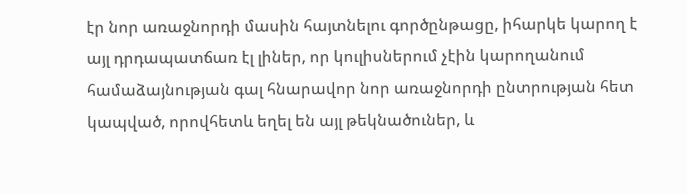էր նոր առաջնորդի մասին հայտնելու գործընթացը, իհարկե կարող է այլ դրդապատճառ էլ լիներ, որ կուլիսներում չէին կարողանում համաձայնության գալ հնարավոր նոր առաջնորդի ընտրության հետ կապված, որովհետև եղել են այլ թեկնածուներ, և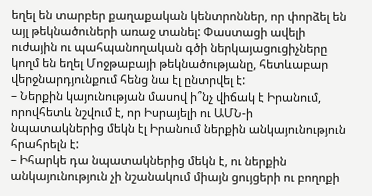եղել են տարբեր քաղաքական կենտրոններ, որ փորձել են այլ թեկնածուների առաջ տանել: Փաստացի ավելի ուժային ու պահպանողական գծի ներկայացուցիչները կողմ են եղել Մոջթաբայի թեկնածությանը, հետևաբար վերջնարդյունքում հենց նա էլ ընտրվել է:
– Ներքին կայունության մասով ի՞նչ վիճակ է Իրանում, որովհետև նշվում է, որ Իսրայելի ու ԱՄՆ-ի նպատակներից մեկն էլ Իրանում ներքին անկայունություն հրահրելն է:
– Իհարկե դա նպատակներից մեկն է, ու ներքին անկայունություն չի նշանակում միայն ցույցերի ու բողոքի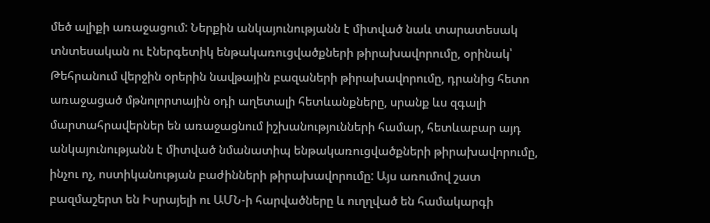մեծ ալիքի առաջացում: Ներքին անկայունությանն է միտված նաև տարատեսակ տնտեսական ու էներգետիկ ենթակառուցվածքների թիրախավորումը, օրինակ՝ Թեհրանում վերջին օրերին նավթային բազաների թիրախավորումը, դրանից հետո առաջացած մթնոլորտային օդի աղետալի հետևանքները, սրանք ևս զգալի մարտահրավերներ են առաջացնում իշխանությունների համար, հետևաբար այդ անկայունությանն է միտված նմանատիպ ենթակառուցվածքների թիրախավորումը, ինչու ոչ, ոստիկանության բաժինների թիրախավորումը: Այս առումով շատ բազմաշերտ են Իսրայելի ու ԱՄՆ-ի հարվածները և ուղղված են համակարգի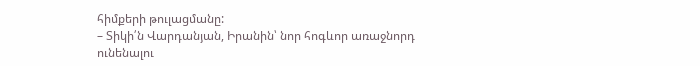հիմքերի թուլացմանը:
– Տիկի՛ն Վարդանյան, Իրանին՝ նոր հոգևոր առաջնորդ ունենալու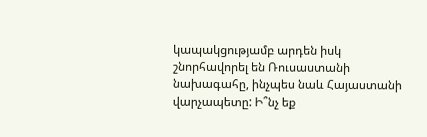կապակցությամբ արդեն իսկ շնորհավորել են Ռուսաստանի նախագահը, ինչպես նաև Հայաստանի վարչապետը: Ի՞նչ եք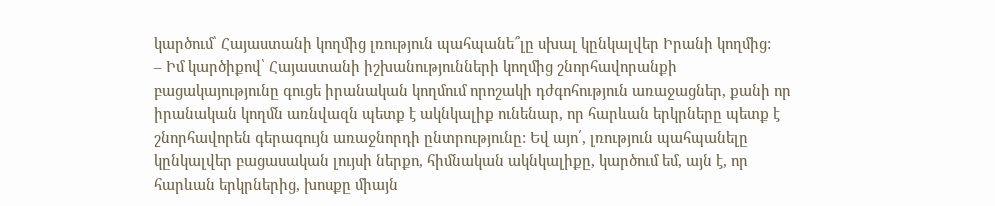կարծում՝ Հայաստանի կողմից լռություն պահպանե՞լը սխալ կընկալվեր Իրանի կողմից:
– Իմ կարծիքով՝ Հայաստանի իշխանությունների կողմից շնորհավորանքի բացակայությունը գուցե իրանական կողմում որոշակի դժգոհություն առաջացներ, քանի որ իրանական կողմն առնվազն պետք է ակնկալիք ունենար, որ հարևան երկրները պետք է շնորհավորեն գերագույն առաջնորդի ընտրությունը: Եվ այո՛, լռություն պահպանելը կընկալվեր բացասական լույսի ներքո, հիմնական ակնկալիքը, կարծում եմ, այն է, որ հարևան երկրներից, խոսքը միայն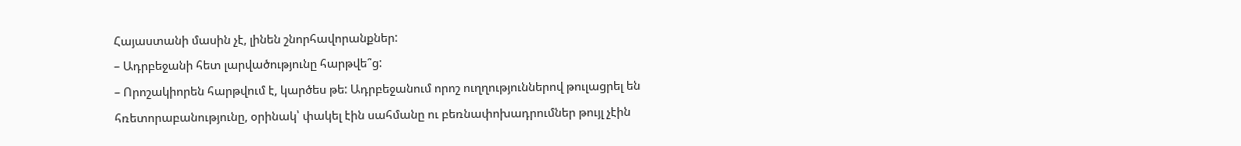Հայաստանի մասին չէ, լինեն շնորհավորանքներ:
– Ադրբեջանի հետ լարվածությունը հարթվե՞ց:
– Որոշակիորեն հարթվում է, կարծես թե: Ադրբեջանում որոշ ուղղություններով թուլացրել են հռետորաբանությունը, օրինակ՝ փակել էին սահմանը ու բեռնափոխադրումներ թույլ չէին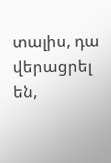տալիս, դա վերացրել են,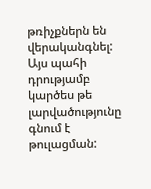թռիչքներն են վերականգնել: Այս պահի դրությամբ կարծես թե լարվածությունը գնում է թուլացման: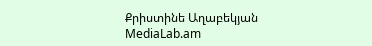Քրիստինե Աղաբեկյան
MediaLab.am